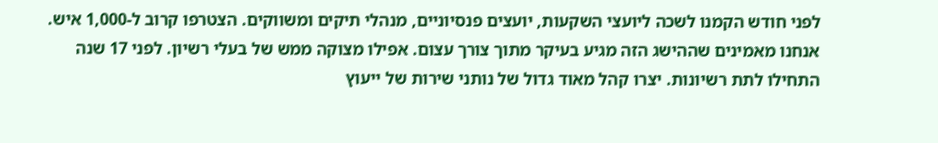לפני חודש הקמנו לשכה ליועצי השקעות, יועצים פנסיוניים, מנהלי תיקים ומשווקים. הצטרפו קרוב ל-1,000 איש.
אנחנו מאמינים שההישג הזה מגיע בעיקר מתוך צורך עצום. אפילו מצוקה ממש של בעלי רשיון. לפני 17 שנה התחילו לתת רשיונות. יצרו קהל מאוד גדול של נותני שירות של ייעוץ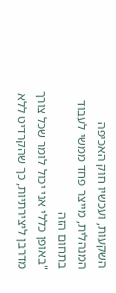השקעות, ועכשיו חוק האכיפה המנהלית, מייצר פחד ממשי לעבוד בתחום הזה
"באופן כללי אני יכול לומר שכל צורך מדרבן ליצירתיות, כך שהקרדיט ללא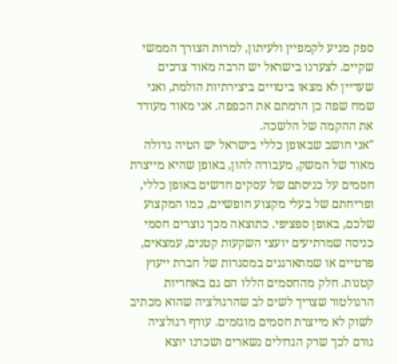ספק מגיע לקמפיין ולעיתון, למרות הצורך הממשי שקיים. לצערנו בישראל יש הרבה מאוד צרכים שעדיין לא מצאו ביטויים ביצירתיות הולמת, ואני שמח שפה כן הרמתם את הכפפה. אני מאוד מעודד את ההקמה של הלשכה.
"אני חושב שבאופן כללי בישראל יש הטיה גדולה מאוד של המשק, מעבודה להון, באופן שהיא מייצרת חסמים על כניסתם של עסקים חדשים באופן כללי, ופריחתם של בעלי מקצוע חופשיים, כמו המקצוע שלכם, באופן ספציפי. כתוצאה מכך נוצרים חסמי כניסה שמרתיעים יועצי השקעות קטנים, עמצאים, פרטיים או שמתארגנים במסגרות של חברת ייעוץ קטנות. חלק מהחסמים הללו הם גם באחריות הרגולטור שצריך לשים לב שהרגולציה שהוא מכתיב לשוק לא מייצרת חסמים מוגזמים. עודף רגולציה גורם לכך שרק הגדולים נשארים ושכרנו יוצא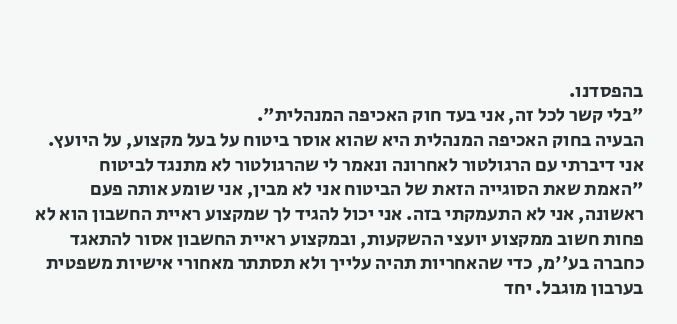בהפסדנו.
"בלי קשר לכל זה, אני בעד חוק האכיפה המנהלית".
הבעיה בחוק האכיפה המנהלית היא שהוא אוסר ביטוח על בעל מקצוע, על היועץ. אני דיברתי עם הרגולטור לאחרונה ונאמר לי שהרגולטור לא מתנגד לביטוח
"האמת שאת הסוגייה הזאת של הביטוח אני לא מבין, אני שומע אותה פעם ראשונה, אני לא התעמקתי בזה. אני יכול להגיד לך שמקצוע ראיית החשבון הוא לא פחות חשוב ממקצוע יועצי ההשקעות, ובמקצוע ראיית החשבון אסור להתאגד כחברה בע''מ, כדי שהאחריות תהיה עלייך ולא תסתתר מאחורי אישיות משפטית בערבון מוגבל. יחד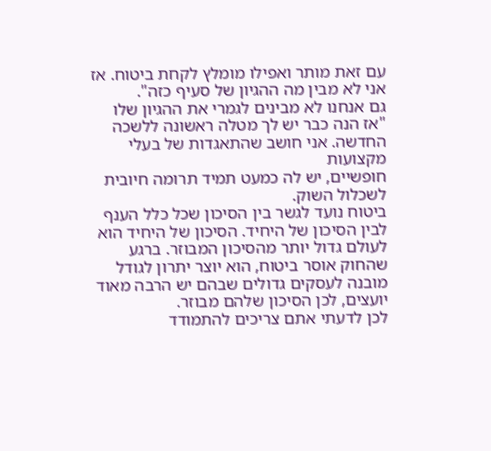עם זאת מותר ואפילו מומלץ לקחת ביטוח. אז אני לא מבין מה ההגיון של סעיף כזה".
גם אנחנו לא מבינים לגמרי את ההגיון שלו
"אז הנה כבר יש לך מטלה ראשונה ללשכה החדשה. אני חושב שהתאגדות של בעלי מקצועות
חופשיים, יש לה כמעט תמיד תרומה חיובית לשכלול השוק.
ביטוח נועד לגשר בין הסיכון שכל כלל הענף לבין הסיכון של היחיד. הסיכון של היחיד הוא לעולם גדול יותר מהסיכון המבוזר. ברגע שהחוק אוסר ביטוח, הוא יוצר יתרון לגודל מובנה לעסקים גדולים שבהם יש הרבה מאוד יועצים, לכן הסיכון שלהם מבוזר.
לכן לדעתי אתם צריכים להתמודד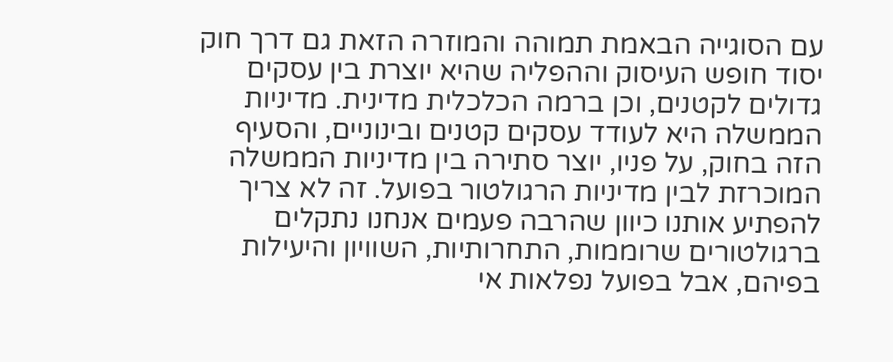עם הסוגייה הבאמת תמוהה והמוזרה הזאת גם דרך חוק יסוד חופש העיסוק וההפליה שהיא יוצרת בין עסקים גדולים לקטנים, וכן ברמה הכלכלית מדינית. מדיניות הממשלה היא לעודד עסקים קטנים ובינוניים, והסעיף הזה בחוק, על פניו, יוצר סתירה בין מדיניות הממשלה המוכרזת לבין מדיניות הרגולטור בפועל. זה לא צריך להפתיע אותנו כיוון שהרבה פעמים אנחנו נתקלים ברגולטורים שרוממות, התחרותיות, השוויון והיעילות בפיהם, אבל בפועל נפלאות אי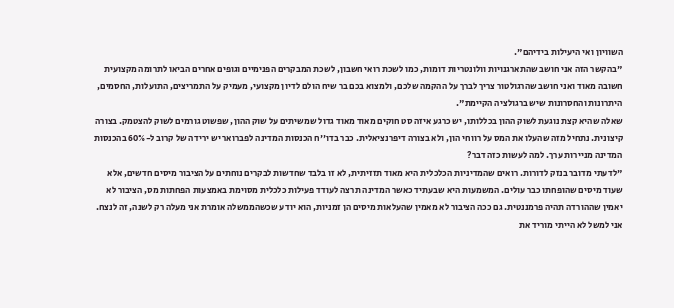השוויון ואי היעילות בידיהם".
"בהקשר הזה אני חושב שהתארגנויות וולונטריות דומות, כמו לשכת רואי חשבון, לשכת המבקרים הפנימיים וגופים אחרים הביאו לתרומה מקצועית חשובה מאוד ואני חושב שהרגולטור צריך לברך על ההקמה שלכם, ולמצוא בכם בר שיח הולם לדיון מקצועי, מעמיק על התמריצים, התועלות, החסמים, היתרונות והחסרונות שיש ברגולציה הקיימת".
שאלה שהיא קצת נוגעת לשוק ההון בכללותו, יש כרגע איזה סט חוקים מאוד מאוד גדול שמשיתים על שוק ההון, שפשוט גורמים לשוק להצטמק. בצורה קיצונית. נתחיל מזה שהעלו את המס על רווחי הון, ולא בצורה דיפרנציאלית. כבר בדו''ח הכנסות המדינה לפברואר יש ירידה של קרוב ל-60% בהכנסות המדינה מניירות ערך. למה לעשות כזה דבר?
"לדעתי מדובר בנזק לדורות. רואים שהמדיניות הכלכלית היא מאוד תזזיתית, לא זו בלבד שחדשות לבקרים נוחתים על הציבור מיסים חדשים, אלא שעוד מיסים שהופחתו כבר עולים. המשמעות היא שבעתיד כאשר המדינה תרצה לעודד פעילות כלכלית מסוימת באמצעות הפחתות מס, הציבור לא יאמין שההורדה תהיה פרמננטית. גם ככה הציבור לא מאמין שהעלאות מיסים הן זמניות, הוא יודע שכשהממשלה אומרת אני מעלה רק לשנה, זה לנצח.
אני למשל לא הייתי מוריד את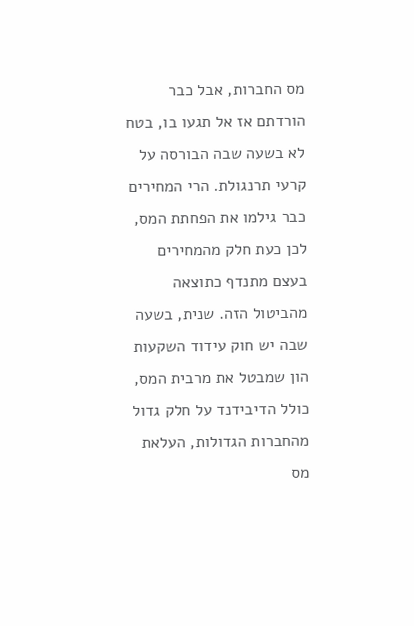מס החברות, אבל כבר הורדתם אז אל תגעו בו, בטח לא בשעה שבה הבורסה על קרעי תרנגולת. הרי המחירים כבר גילמו את הפחתת המס, לכן כעת חלק מהמחירים בעצם מתנדף כתוצאה מהביטול הזה. שנית, בשעה שבה יש חוק עידוד השקעות הון שמבטל את מרבית המס, כולל הדיבידנד על חלק גדול מהחברות הגדולות, העלאת מס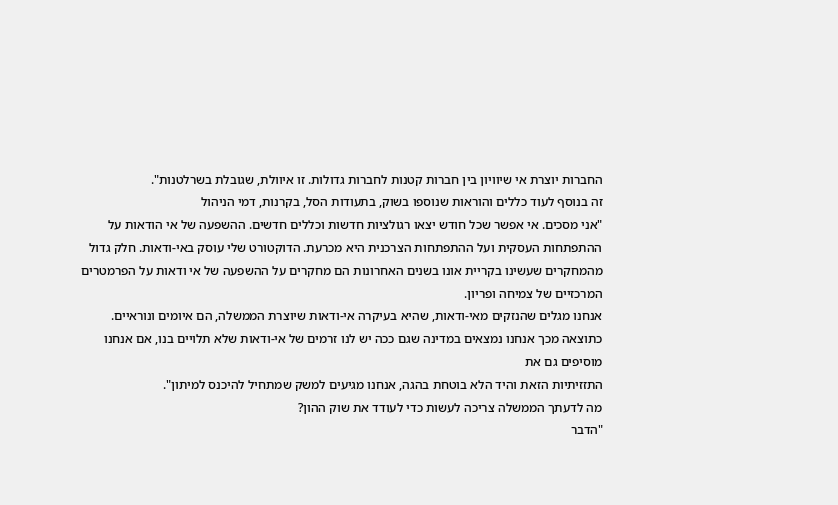החברות יוצרת אי שיוויון בין חברות קטנות לחברות גדולות. זו איוולת, שגובלת בשרלטנות".
זה בנוסף לעוד כללים והוראות שנוספו בשוק, בתעודות הסל, בקרנות, דמי הניהול
"אני מסכים. אי אפשר שכל חודש יצאו רגולציות חדשות וכללים חדשים. ההשפעה של אי הודאות על ההתפתחות העסקית ועל ההתפתחות הצרכנית היא מכרעת. הדוקטורט שלי עוסק באי-ודאות. חלק גדול מהמחקרים שעשינו בקריית אונו בשנים האחרונות הם מחקרים על ההשפעה של אי ודאות על הפרמטרים המרכזיים של צמיחה ופריון.
אנחנו מגלים שהנזקים מאי-ודאות, שהיא בעיקרה אי-ודאות שיוצרת הממשלה, הם איומים ונוראיים. כתוצאה מכך אנחנו נמצאים במדינה שגם ככה יש לנו זרמים של אי-ודאות שלא תלויים בנו, אם אנחנו מוסיפים גם את
התזזיתיות הזאת והיד הלא בוטחת בהגה, אנחנו מגיעים למשק שמתחיל להיכנס למיתון".
מה לדעתך הממשלה צריכה לעשות כדי לעודד את שוק ההון?
"הדבר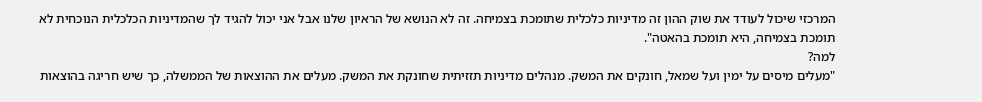המרכזי שיכול לעודד את שוק ההון זה מדיניות כלכלית שתומכת בצמיחה. זה לא הנושא של הראיון שלנו אבל אני יכול להגיד לך שהמדיניות הכלכלית הנוכחית לא תומכת בצמיחה, היא תומכת בהאטה".
למה?
"מעלים מיסים על ימין ועל שמאל, חונקים את המשק. מנהלים מדיניות תזזיתית שחונקת את המשק. מעלים את ההוצאות של הממשלה, כך שיש חריגה בהוצאות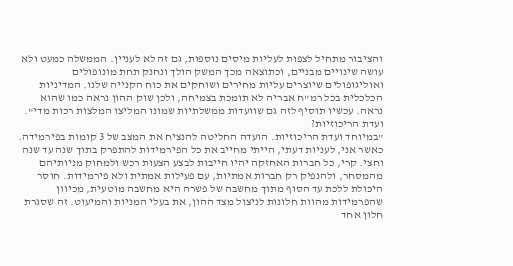והציבור מתחיל לצפות לעליות מיסים נוספות, גם זה לא לעניין. הממשלה כמעט ולא עושה שינויים מבניים, וכתוצאה מכך המשק הולך ונחנק תחת מונופולים ואוליגופולים שיוצרים עליות מחירים ושוחקים את כוח הקנייה שלנו. המדיניות הכלכלית בכל רמ"ח אבריה לא תומכת בצמיחה, ולכן שוק ההון נראה כמו שהוא נראה. עכשיו תוסיף לזה גם שוועדות ממשלתיות שמונו המליצו המלצות רכות מדי".
ועדת הריכוזיות?
"במיוחד ועדת הריכוזיות. הועדה החליטה להנציח את המצב של 3 קומות בפירמידה. כאשר אני, לעניות דעתי, הייתי מחייב את כל הפירמידות להתפרק בתוך שנה עד שנה וחצי. קרי, כל חברות האחזקה יהיו חייבות לבצע הצעות רכש ולמחוק מניותיהם מהמסחר, ולהנפיק רק חברות אמתיות, עם פעילות אמתית ולא פירמידות. חוסר היכולת ללכת עד הסוף מתוך מחשבה של פשרה היא מחשבה מוטעית, מכיוון שהפרמידות מהוות חלונות לניצול מצד ההון, את בעלי המניות והמיעוט. זה שסגרת חלון אחד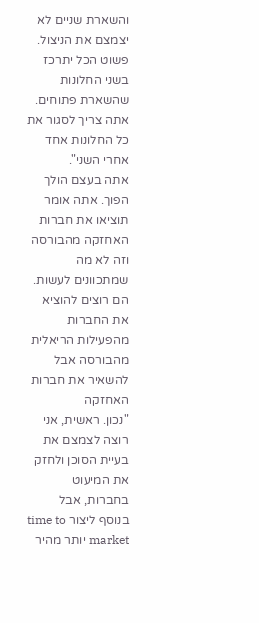והשארת שניים לא יצמצם את הניצול. פשוט הכל יתרכז בשני החלונות שהשארת פתוחים. אתה צריך לסגור את כל החלונות אחד אחרי השני".
אתה בעצם הולך הפוך. אתה אומר תוציאו את חברות האחזקה מהבורסה וזה לא מה שמתכוונים לעשות. הם רוצים להוציא את החברות מהפעילות הריאלית מהבורסה אבל להשאיר את חברות האחזקה
"נכון. ראשית, אני רוצה לצמצם את בעיית הסוכן ולחזק את המיעוט בחברות, אבל בנוסף ליצור time to market יותר מהיר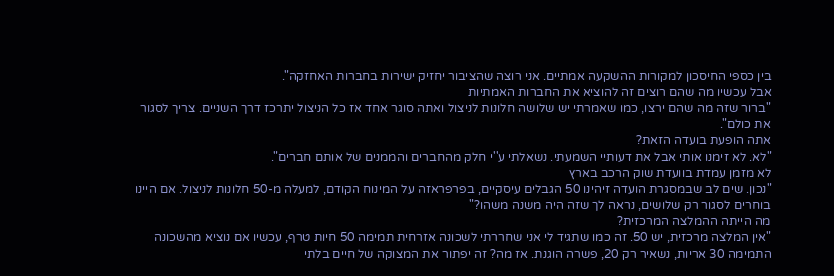בין כספי החיסכון למקורות ההשקעה אמתיים. אני רוצה שהציבור יחזיק ישירות בחברות האחזקה".
אבל עכשיו מה שהם רוצים זה להוציא את החברות האמתיות
"ברור שזה מה שהם ירצו, כמו שאמרתי יש שלושה חלונות לניצול ואתה סוגר אחד אז כל הניצול יתרכז דרך השניים. צריך לסגור את כולם".
אתה הופעת בועדה הזאת?
"לא. לא זימנו אותי אבל את דעותיי השמעתי. נשאלתי ע''י חלק מהחברים והממנים של אותם חברים".
לא מזמן עמדת בוועדת שוק הרכב בארץ
"נכון. שים לב שבמסגרת הועדה זיהינו 50 הגבלים עיסקיים, בפרפראזה על המינוח הקודם, למעלה מ-50 חלונות לניצול. אם היינו בוחרים לסגור רק שלושים, נראה לך שזה היה משנה משהו?"
מה הייתה ההמלצה המרכזית?
"אין המלצה מרכזית, יש 50. זה כמו שתגיד לי אני שחררתי לשכונה אזרחית תמימה 50 חיות טרף, עכשיו אם נוציא מהשכונה התמימה 30 אריות, נשאיר רק 20, פשרה הוגנת. אז מה? זה יפתור את המצוקה של חיים בלתי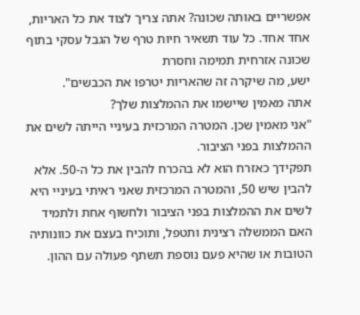אפשריים באותה שכונה? אתה צריך לצוד את כל האריות, אחד אחד. כל עוד תשאיר חיות טרף של הגבל עסקי בתוף שכונה אזרחית תמימה וחסרת
ישע, מה שיקרה זה שהאריות יטרפו את הכבשים".
אתה מאמין שיישמו את ההמלצות שלך?
"אני מאמין שכן. המטרה המרכזית בעיניי הייתה לשים את ההמלצות בפני הציבור.
תפקידך כאזרח הוא לא בהכרח להבין את כל ה-50. אלא להבין שיש 50, והמטרה המרכזית שאני ראיתי בעיניי היא לשים את ההמלצות בפני הציבור ולחשוף אחת ולתמיד האם הממשלה רצינית ותטפל, ותוכיח בעצם את כוונותיה הטובות או שהיא פעם נוספת תשתף פעולה עם ההון.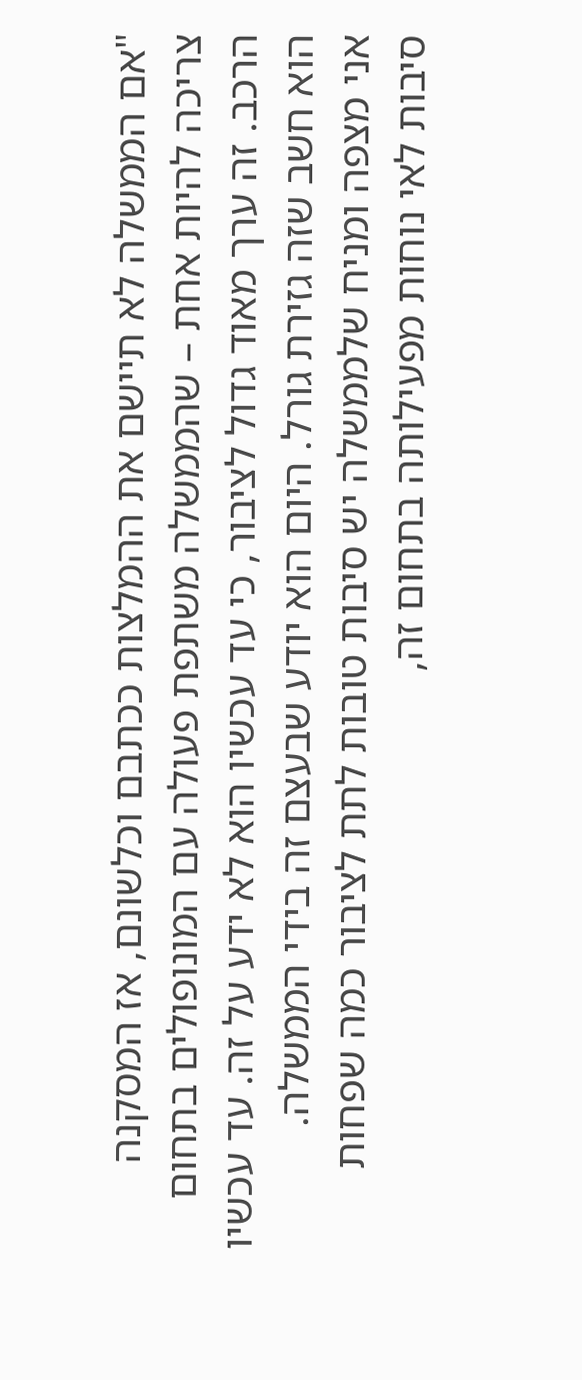"אם הממשלה לא תיישם את ההמלצות ככתבם וכלשונם, אז המסקנה צריכה להיות אחת – שהממשלה משתפת פעולה עם המונופולים בתחום הרכב. זה ערך מאוד גדול לציבור, כי עד עכשיו הוא לא ידע על זה. עד עכשיו הוא חשב שזה גזירת גורל. היום הוא יודע שבעצם זה בידי הממשלה.
אני מצפה ומניח שלממשלה יש סיבות טובות לתת לציבור כמה שפחות סיבות לאי נוחות מפעילותה בתחום זה,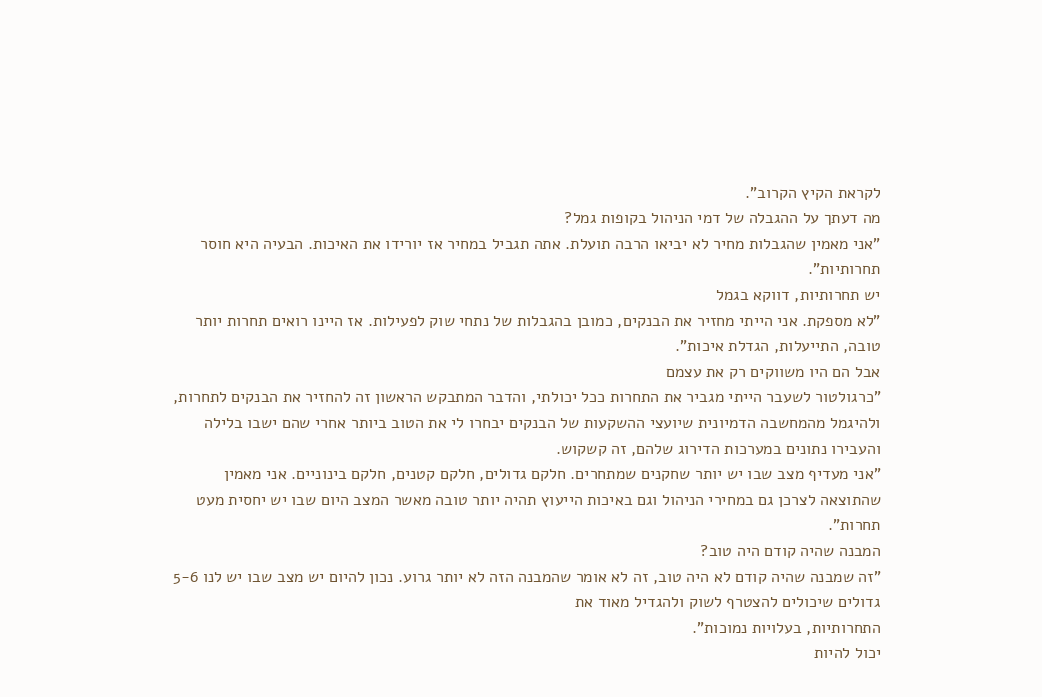לקראת הקיץ הקרוב".
מה דעתך על ההגבלה של דמי הניהול בקופות גמל?
"אני מאמין שהגבלות מחיר לא יביאו הרבה תועלת. אתה תגביל במחיר אז יורידו את האיכות. הבעיה היא חוסר תחרותיות".
יש תחרותיות, דווקא בגמל
"לא מספקת. אני הייתי מחזיר את הבנקים, כמובן בהגבלות של נתחי שוק לפעילות. אז היינו רואים תחרות יותר טובה, התייעלות, הגדלת איכות".
אבל הם היו משווקים רק את עצמם
"כרגולטור לשעבר הייתי מגביר את התחרות ככל יכולתי, והדבר המתבקש הראשון זה להחזיר את הבנקים לתחרות, ולהיגמל מהמחשבה הדמיונית שיועצי ההשקעות של הבנקים יבחרו לי את הטוב ביותר אחרי שהם ישבו בלילה והעבירו נתונים במערכות הדירוג שלהם, זה קשקוש.
"אני מעדיף מצב שבו יש יותר שחקנים שמתחרים. חלקם גדולים, חלקם קטנים, חלקם בינוניים. אני מאמין שהתוצאה לצרכן גם במחירי הניהול וגם באיכות הייעוץ תהיה יותר טובה מאשר המצב היום שבו יש יחסית מעט תחרות".
המבנה שהיה קודם היה טוב?
"זה שמבנה שהיה קודם לא היה טוב, זה לא אומר שהמבנה הזה לא יותר גרוע. נכון להיום יש מצב שבו יש לנו 5-6 גדולים שיכולים להצטרף לשוק ולהגדיל מאוד את
התחרותיות, בעלויות נמוכות".
יכול להיות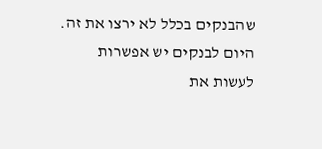שהבנקים בכלל לא ירצו את זה. היום לבנקים יש אפשרות לעשות את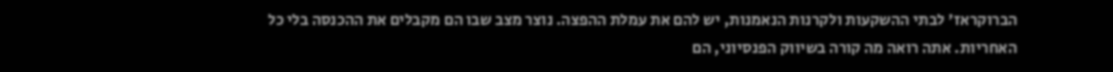הברוקראז' לבתי ההשקעות ולקרנות הנאמנות, יש להם את עמלת ההפצה. נוצר מצב שבו הם מקבלים את ההכנסה בלי כל האחריות. אתה רואה מה קורה בשיווק הפנסיוני, הם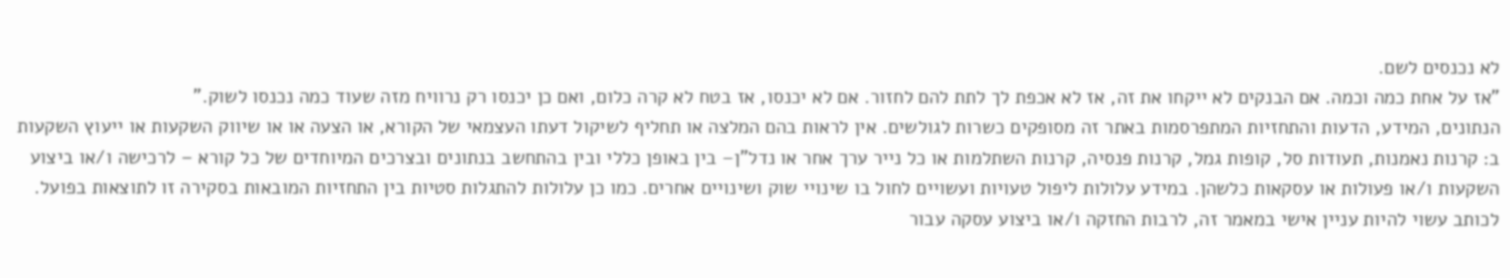לא נכנסים לשם.
"אז על אחת כמה וכמה. אם הבנקים לא ייקחו את זה, אז לא אכפת לך לתת להם לחזור. אם לא יכנסו, אז בטח לא קרה כלום, ואם כן יכנסו רק נרוויח מזה שעוד כמה נכנסו לשוק."
הנתונים, המידע, הדעות והתחזיות המתפרסמות באתר זה מסופקים כשרות לגולשים. אין לראות בהם המלצה או תחליף לשיקול דעתו העצמאי של הקורא, או הצעה או או שיווק השקעות או ייעוץ השקעות ב: קרנות נאמנות, תעודות סל, קופות גמל, קרנות פנסיה, קרנות השתלמות או כל נייר ערך אחר או נדל"ן– בין באופן כללי ובין בהתחשב בנתונים ובצרכים המיוחדים של כל קורא – לרכישה ו/או ביצוע השקעות ו/או פעולות או עסקאות כלשהן. במידע עלולות ליפול טעויות ועשויים לחול בו שינויי שוק ושינויים אחרים. כמו כן עלולות להתגלות סטיות בין התחזיות המובאות בסקירה זו לתוצאות בפועל. לכותב עשוי להיות עניין אישי במאמר זה, לרבות החזקה ו/או ביצוע עסקה עבור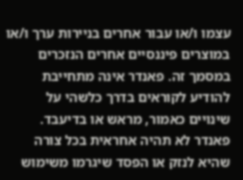עצמו ו/או עבור אחרים בניירות ערך ו/או במוצרים פיננסיים אחרים הנזכרים במסמך זה. פאנדר אינה מתחייבת להודיע לקוראים בדרך כלשהי על שינויים כאמור, מראש או בדיעבד. פאנדר לא תהיה אחראית בכל צורה שהיא לנזק או הפסד שיגרמו משימוש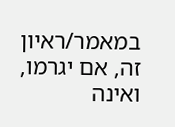במאמר/ראיון זה, אם יגרמו, ואינה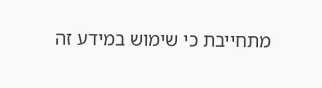מתחייבת כי שימוש במידע זה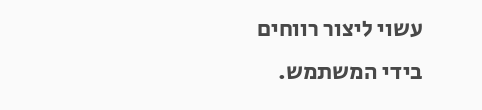עשוי ליצור רווחים בידי המשתמש.